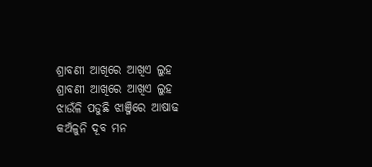ଶ୍ରାବଣୀ ଆଖିରେ ଆଖିଏ ଲୁହ
ଶ୍ରାବଣୀ ଆଖିରେ ଆଖିଏ ଲୁହ
ଝାଉଁଳି ପଡୁଛି ଝାଞ୍ଜିରେ ଆଷାଢ
କଅଁଳୁନି ଦୂବ ମନ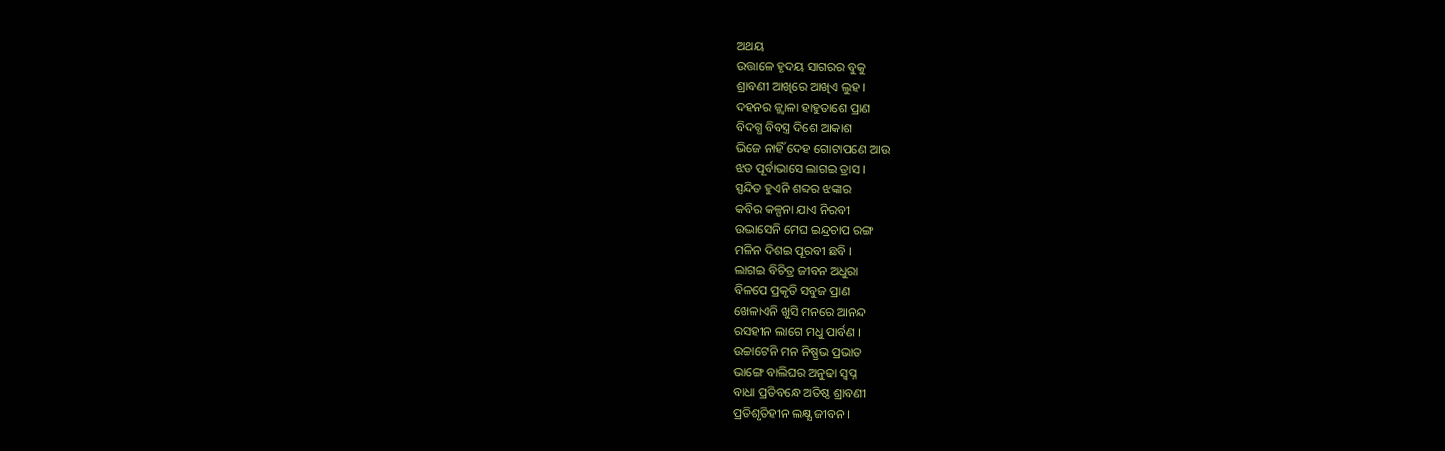ଅଥୟ
ଉତ୍ତାଳେ ହୃଦୟ ସାଗରର ବୁକୁ
ଶ୍ରାବଣୀ ଆଖିରେ ଆଖିଏ ଲୁହ ।
ଦହନର ଜ୍ଜ୍ବାଳା ହାହୁତାଶେ ପ୍ରାଣ
ବିଦଗ୍ଧ ବିବସ୍ତ୍ର ଦିଶେ ଆକାଶ
ଭିଜେ ନାହିଁ ଦେହ ଗୋଟାପଣେ ଆଉ
ଝଡ ପୂର୍ବାଭାସେ ଲାଗଇ ତ୍ରାସ ।
ସ୍ପନ୍ଦିତ ହୁଏନି ଶବ୍ଦର ଝଙ୍କାର
କବିର କଳ୍ପନା ଯାଏ ନିରବୀ
ଉଦ୍ଭାସେନି ମେଘ ଇନ୍ଦ୍ରଚାପ ରଙ୍ଗ
ମଳିନ ଦିଶଇ ପୂରବୀ ଛବି ।
ଲାଗଇ ବିଚିତ୍ର ଜୀବନ ଅଧୁରା
ବିଳପେ ପ୍ରକୃତି ସବୁଜ ପ୍ରାଣ
ଖେଳାଏନି ଖୁସି ମନରେ ଆନନ୍ଦ
ରସହୀନ ଲାଗେ ମଧୁ ପାର୍ବଣ ।
ଉଚ୍ଚାଟେନି ମନ ନିଷ୍ପ୍ରଭ ପ୍ରଭାତ
ଭାଙ୍ଗେ ବାଲିଘର ଅନୁଢା ସ୍ବପ୍ନ
ବାଧା ପ୍ରତିବନ୍ଧେ ଅତିଷ୍ଠ ଶ୍ରାବଣୀ
ପ୍ରତିଶୃତିହୀନ ଲକ୍ଷ୍ଯ ଜୀବନ ।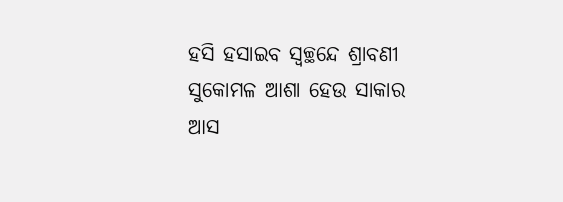ହସି ହସାଇବ ସ୍ବଚ୍ଛନ୍ଦେ ଶ୍ରାବଣୀ
ସୁକୋମଳ ଆଶା ହେଉ ସାକାର
ଆସ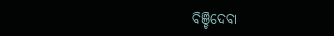ବିଞ୍ଚିଦେବା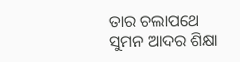ତାର ଚଲାପଥେ
ସୁମନ ଆଦର ଶିକ୍ଷା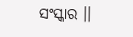ସଂସ୍କାର ।।